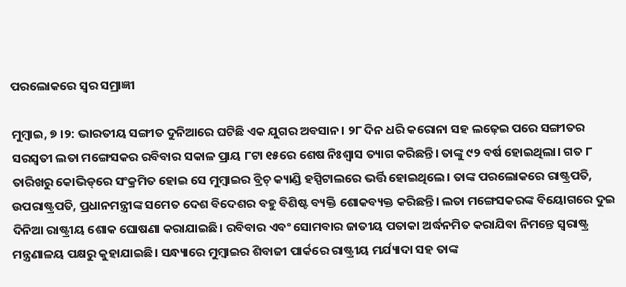ପରଲୋକରେ ସ୍ବର ସମ୍ରାଜ୍ଞୀ

ମୁମ୍ବାଇ, ୭ ।୨: ଭାରତୀୟ ସଙ୍ଗୀତ ଦୁନିଆରେ ଘଟିଛି ଏକ ଯୁଗର ଅବସାନ। ୨୮ ଦିନ ଧରି କରୋନା ସହ ଲଢ଼େଇ ପରେ ସଙ୍ଗୀତର ସରସ୍ବତୀ ଲତା ମଙ୍ଗେସକର ରବିବାର ସକାଳ ପ୍ରାୟ ୮ଟା ୧୫ରେ ଶେଷ ନିଃଶ୍ୱାସ ତ୍ୟାଗ କରିଛନ୍ତି। ତାଙ୍କୁ ୯୨ ବର୍ଷ ହୋଇଥିଲା। ଗତ ୮ ତାରିଖରୁ କୋଭିଡ୍‌ରେ ସଂକ୍ରମିତ ହୋଇ ସେ ମୁମ୍ବାଇର ବ୍ରିଚ୍‌ କ୍ୟାଣ୍ଡି ହସ୍ପିଟାଲରେ ଭର୍ତ୍ତି ହୋଇଥିଲେ। ତାଙ୍କ ପରଲୋକରେ ରାଷ୍ଟ୍ରପତି, ଉପରାଷ୍ଟ୍ରପତି, ପ୍ରଧାନମନ୍ତ୍ରୀଙ୍କ ସମେତ ଦେଶ ବିଦେଶର ବହୁ ବିଶିଷ୍ଟ ବ୍ୟକ୍ତି ଶୋକବ୍ୟକ୍ତ କରିଛନ୍ତି। ଲତା ମଙ୍ଗେସକରଙ୍କ ବିୟୋଗରେ ଦୁଇ ଦିନିଆ ରାଷ୍ଟ୍ରୀୟ ଶୋକ ଘୋଷଣା କରାଯାଇଛି। ରବିବାର ଏବଂ ସୋମବାର ଜାତୀୟ ପତାକା ଅର୍ଦ୍ଧନମିତ କରାଯିବା ନିମନ୍ତେ ସ୍ବରାଷ୍ଟ୍ର ମନ୍ତ୍ରଣାଳୟ ପକ୍ଷରୁ କୁହାଯାଇଛି। ସନ୍ଧ୍ୟାରେ ମୁମ୍ବାଇର ଶିବାଜୀ ପାର୍କରେ ରାଷ୍ଟ୍ରୀୟ ମର୍ଯ୍ୟାଦା ସହ ତାଙ୍କ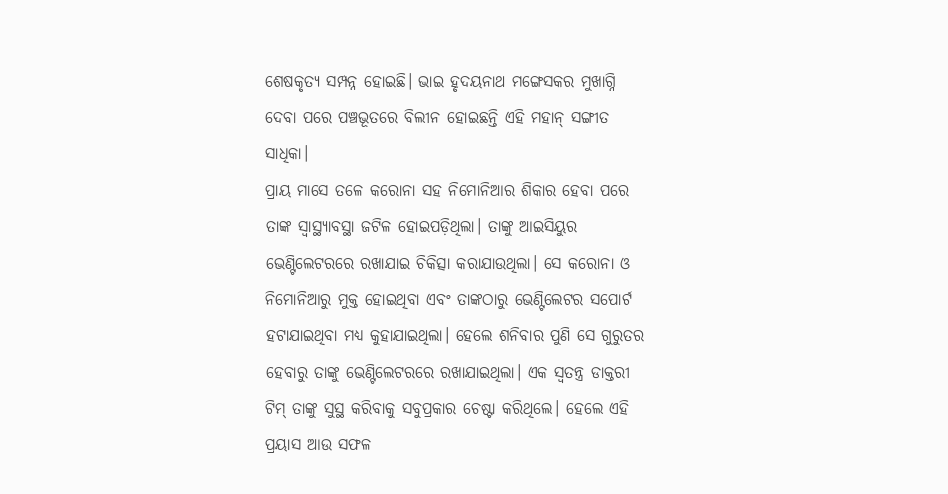ଶେଷକୃତ୍ୟ ସମ୍ପନ୍ନ ହୋଇଛି। ଭାଇ ହୃଦୟନାଥ ମଙ୍ଗେସକର ମୁଖାଗ୍ନି ଦେବା ପରେ ପଞ୍ଚଭୂତରେ ବିଲୀନ ହୋଇଛନ୍ତି ଏହି ମହାନ୍‌ ସଙ୍ଗୀତ ସାଧିକା।
ପ୍ରାୟ ମାସେ ତଳେ କରୋନା ସହ ନିମୋନିଆର ଶିକାର ହେବା ପରେ ତାଙ୍କ ସ୍ବାସ୍ଥ୍ୟାବସ୍ଥା ଜଟିଳ ହୋଇପଡ଼ିଥିଲା। ତାଙ୍କୁ ଆଇସିୟୁର ଭେଣ୍ଟିଲେଟରରେ ରଖାଯାଇ ଚିକିତ୍ସା କରାଯାଉଥିଲା। ସେ କରୋନା ଓ ନିମୋନିଆରୁ ମୁକ୍ତ ହୋଇଥିବା ଏବଂ ତାଙ୍କଠାରୁ ଭେଣ୍ଟିଲେଟର ସପୋର୍ଟ ହଟାଯାଇଥିବା ମଧ୍ୟ କୁହାଯାଇଥିଲା। ହେଲେ ଶନିବାର ପୁଣି ସେ ଗୁରୁତର ହେବାରୁ ତାଙ୍କୁ ଭେଣ୍ଟିଲେଟରରେ ରଖାଯାଇଥିଲା। ଏକ ସ୍ବତନ୍ତ୍ର ଡାକ୍ତରୀ ଟିମ୍‌ ତାଙ୍କୁ ସୁସ୍ଥ କରିବାକୁ ସବୁପ୍ରକାର ଚେଷ୍ଟା କରିଥିଲେ। ହେଲେ ଏହି ପ୍ରୟାସ ଆଉ ସଫଳ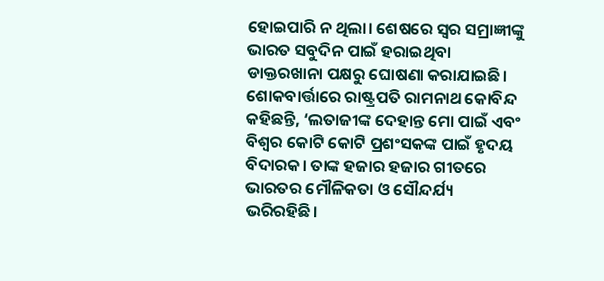ହୋଇପାରି ନ ଥିଲା। ଶେଷରେ ସ୍ବର ସମ୍ରାଜ୍ଞୀଙ୍କୁ ଭାରତ ସବୁଦିନ ପାଇଁ ହରାଇଥିବା ଡାକ୍ତରଖାନା ପକ୍ଷରୁ ଘୋଷଣା କରାଯାଇଛି। ଶୋକବାର୍ତ୍ତାରେ ରାଷ୍ଟ୍ରପତି ରାମନାଥ କୋବିନ୍ଦ କହିଛନ୍ତି, ‘ଲତାଜୀଙ୍କ ଦେହାନ୍ତ ମୋ ପାଇଁ ଏବଂ ବିଶ୍ୱର କୋଟି କୋଟି ପ୍ରଶଂସକଙ୍କ ପାଇଁ ହୃଦୟ ବିଦାରକ। ତାଙ୍କ ହଜାର ହଜାର ଗୀତରେ ଭାରତର ମୌଳିକତା ଓ ସୌନ୍ଦର୍ଯ୍ୟ ଭରିରହିଛି।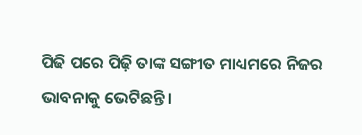ପିଢି ପରେ ପିଢ଼ି ତାଙ୍କ ସଙ୍ଗୀତ ମାଧ୍ୟମରେ ନିଜର ଭାବନାକୁ ଭେଟିଛନ୍ତି।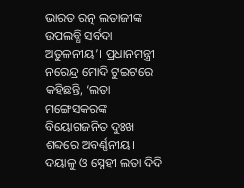ଭାରତ ରତ୍ନ ଲତାଜୀଙ୍କ ଉପଲବ୍ଧି ସର୍ବଦା ଅତୁଳନୀୟ’। ପ୍ରଧାନମନ୍ତ୍ରୀ ନରେନ୍ଦ୍ର ମୋଦି ଟୁଇଟରେ କହିଛନ୍ତି, ‘ଲତା ମଙ୍ଗେସକରଙ୍କ ବିୟୋଗଜନିତ ଦୁଃଖ ଶବ୍ଦରେ ଅବର୍ଣ୍ଣନୀୟ। ଦୟାଳୁ ଓ ସ୍ନେହୀ ଲତା ଦିଦି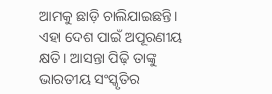ଆମକୁ ଛାଡ଼ି ଚାଲିଯାଇଛନ୍ତି। ଏହା ଦେଶ ପାଇଁ ଅପୂରଣୀୟ କ୍ଷତି। ଆସନ୍ତା ପିଢ଼ି ତାଙ୍କୁ ଭାରତୀୟ ସଂସ୍କୃତିର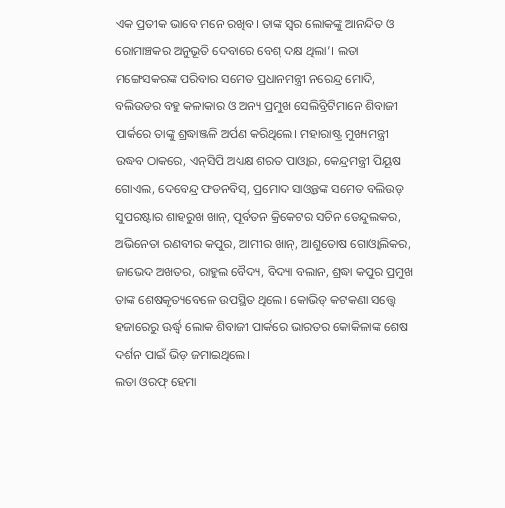ଏକ ପ୍ରତୀକ ଭାବେ ମନେ ରଖିବ। ତାଙ୍କ ସ୍ବର ଲୋକଙ୍କୁ ଆନନ୍ଦିତ ଓ ରୋମାଞ୍ଚକର ଅନୁଭୂତି ଦେବାରେ ବେଶ୍‌ ଦକ୍ଷ ଥିଲା’। ଲତା ମଙ୍ଗେସକରଙ୍କ ପରିବାର ସମେତ ପ୍ରଧାନମନ୍ତ୍ରୀ ନରେନ୍ଦ୍ର ମୋଦି, ବଲିଉଡର ବହୁ କଳାକାର ଓ ଅନ୍ୟ ପ୍ରମୁଖ ସେଲିବ୍ରିଟିମାନେ ଶିବାଜୀ ପାର୍କରେ ତାଙ୍କୁ ଶ୍ରଦ୍ଧାଞ୍ଜଳି ଅର୍ପଣ କରିଥିଲେ। ମହାରାଷ୍ଟ୍ର ମୁଖ୍ୟମନ୍ତ୍ରୀ ଉଦ୍ଧବ ଠାକରେ, ଏନ୍‌ସିପି ଅଧ୍ୟକ୍ଷ ଶରତ ପାଓ୍ବାର, କେନ୍ଦ୍ରମନ୍ତ୍ରୀ ପିୟୂଷ ଗୋଏଲ, ଦେବେନ୍ଦ୍ର ଫଡନବିସ୍‌, ପ୍ରମୋଦ ସାଓ୍ବନ୍ତଙ୍କ ସମେତ ବଲିଉଡ୍‌ ସୁପରଷ୍ଟାର ଶାହରୁଖ ଖାନ୍‌, ପୂର୍ବତନ କ୍ରିକେଟର ସଚିନ ତେନ୍ଦୁଲକର, ଅଭିନେତା ରଣବୀର କପୁର, ଆମୀର ଖାନ୍‌, ଆଶୁତୋଷ ଗୋଓ୍ବାଲିକର, ଜାଭେଦ ଅଖତର, ରାହୁଲ ବୈଦ୍ୟ, ବିଦ୍ୟା ବଲାନ, ଶ୍ରଦ୍ଧା କପୁର ପ୍ରମୁଖ ତାଙ୍କ ଶେଷକୃତ୍ୟବେଳେ ଉପସ୍ଥିତ ଥିଲେ। କୋଭିଡ୍‌ କଟକଣା ସତ୍ତ୍ୱେ ହଜାରେରୁ ଊର୍ଦ୍ଧ୍ୱ ଲୋକ ଶିବାଜୀ ପାର୍କରେ ଭାରତର କୋକିଳାଙ୍କ ଶେଷ ଦର୍ଶନ ପାଇଁ ଭିଡ଼ ଜମାଇଥିଲେ।
ଲତା ଓରଫ୍‌ ହେମା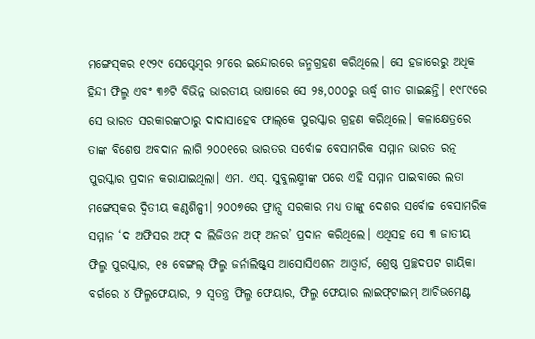ମଙ୍ଗେସ୍‌କର ୧୯୨୯ ସେପ୍ଟେମ୍ବର ୨୮ରେ ଇନ୍ଦୋରରେ ଜନ୍ମଗ୍ରହଣ କରିଥିଲେ। ସେ ହଜାରେରୁ ଅଧିକ ହିନ୍ଦୀ ଫିଲ୍ମ ଏବଂ ୩୬ଟି ବିଭିନ୍ନ ଭାରତୀୟ ଭାଷାରେ ସେ ୨୫,୦୦୦ରୁ ଊର୍ଦ୍ଧ୍ୱ ଗୀତ ଗାଇଛନ୍ତି। ୧୯୮୯ରେ ସେ ଭାରତ ସରକାରଙ୍କଠାରୁ ଦାଦାସାହେବ ଫାଲ୍‌କେ ପୁରସ୍କାର ଗ୍ରହଣ କରିଥିଲେ। କଳାକ୍ଷେତ୍ରରେ ତାଙ୍କ ବିଶେଷ ଅବଦାନ ଲାଗି ୨୦୦୧ରେ ଭାରତର ସର୍ବୋଚ୍ଚ ବେସାମରିକ ସମ୍ମାନ ଭାରତ ରତ୍ନ ପୁରସ୍କାର ପ୍ରଦାନ କରାଯାଇଥିଲା। ଏମ. ଏସ୍‌. ସୁବୁଲକ୍ଷ୍ମୀଙ୍କ ପରେ ଏହି ସମ୍ମାନ ପାଇବାରେ ଲତା ମଙ୍ଗେସ୍‌କର ଦ୍ୱିତୀୟ କଣ୍ଠଶିଳ୍ପୀ। ୨୦୦୭ରେ ଫ୍ରାନ୍ସ ସରକାର ମଧ୍ୟ ତାଙ୍କୁ ଦେଶର ସର୍ବୋଚ୍ଚ ବେସାମରିକ ସମ୍ମାନ ‘ଦ ଅଫିସର ଅଫ୍‌ ଦ ଲିଜିଓନ ଅଫ୍‌ ଅନର’ ପ୍ରଦାନ କରିଥିଲେ। ଏଥିସହ ସେ ୩ ଜାତୀୟ ଫିଲ୍ମ ପୁରସ୍କାର, ୧୫ ବେଙ୍ଗଲ୍‌ ଫିଲ୍ମ ଜର୍ନାଲିଷ୍ଟ୍‌ସ ଆସୋସିଏଶନ ଆଓ୍ବାର୍ଡ, ଶ୍ରେଷ୍ଠ ପ୍ରଚ୍ଛଦପଟ ଗାୟିକା ବର୍ଗରେ ୪ ଫିଲ୍ମଫେୟାର, ୨ ସ୍ବତନ୍ତ୍ର ଫିଲ୍ମ ଫେୟାର, ଫିଲ୍ମ ଫେୟାର ଲାଇଫ୍‌ଟାଇମ୍‌ ଆଚିଭମେଣ୍ଟ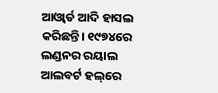ଆଓ୍ବାର୍ଡ ଆଦି ହାସଲ କରିଛନ୍ତି। ୧୯୭୪ରେ ଲଣ୍ଡନର ରୟାଲ ଆଲବର୍ଟ ହଲ୍‌ରେ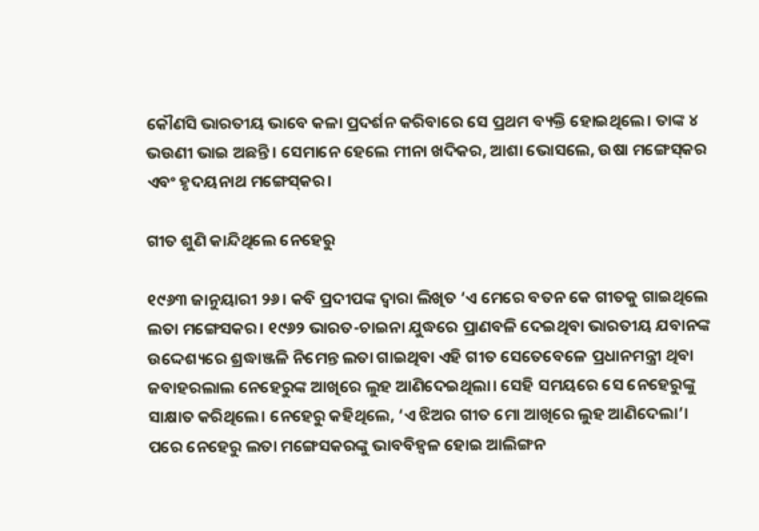କୌଣସି ଭାରତୀୟ ଭାବେ କଳା ପ୍ରଦର୍ଶନ କରିବାରେ ସେ ପ୍ରଥମ ବ୍ୟକ୍ତି ହୋଇଥିଲେ। ତାଙ୍କ ୪ ଭଉଣୀ ଭାଇ ଅଛନ୍ତି। ସେମାନେ ହେଲେ ମୀନା ଖଦିକର, ଆଶା ଭୋସଲେ, ଉଷା ମଙ୍ଗେସ୍‌କର ଏବଂ ହୃଦୟନାଥ ମଙ୍ଗେସ୍‌କର।

ଗୀତ ଶୁଣି କାନ୍ଦିଥିଲେ ନେହେରୁ

୧୯୬୩ ଜାନୁୟାରୀ ୨୬। କବି ପ୍ରଦୀପଙ୍କ ଦ୍ୱାରା ଲିଖିତ ‘ଏ ମେରେ ବତନ କେ ଗୀତକୁ ଗାଇଥିଲେ ଲତା ମଙ୍ଗେସକର। ୧୯୬୨ ଭାରତ-ଚାଇନା ଯୁଦ୍ଧରେ ପ୍ରାଣବଳି ଦେଇଥିବା ଭାରତୀୟ ଯବାନଙ୍କ ଉଦ୍ଦେଶ୍ୟରେ ଶ୍ରଦ୍ଧାଞ୍ଜଳି ନିମେନ୍ତ ଲତା ଗାଇଥିବା ଏହି ଗୀତ ସେତେବେଳେ ପ୍ରଧାନମନ୍ତ୍ରୀ ଥିବା ଜବାହରଲାଲ ନେହେରୁଙ୍କ ଆଖିରେ ଲୁହ ଆଣିଦେଇଥିଲା। ସେହି ସମୟରେ ସେ ନେହେରୁଙ୍କୁ ସାକ୍ଷାତ କରିଥିଲେ। ନେହେରୁ କହିଥିଲେ, ‘ଏ ଝିଅର ଗୀତ ମୋ ଆଖିରେ ଲୁହ ଆଣିଦେଲା’। ପରେ ନେହେରୁ ଲତା ମଙ୍ଗେସକରଙ୍କୁ ଭାବବିହ୍ବଳ ହୋଇ ଆଲିଙ୍ଗନ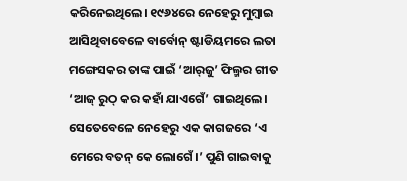କରିନେଇଥିଲେ। ୧୯୬୪ରେ ନେହେରୁ ମୁମ୍ବାଇ ଆସିଥିବାବେଳେ ବାର୍ବୋନ୍‌ ଷ୍ଟାଡିୟମରେ ଲତା ମଙ୍ଗେସକର ତାଙ୍କ ପାଇଁ ‘ଆର୍‌ଜୁ’ ଫିଲ୍ମର ଗୀତ ‘ଆଜ୍‌ ରୁଠ୍‌ କର କହାଁ ଯାଏଗେଁ’ ଗାଇଥିଲେ। ସେତେବେଳେ ନେହେରୁ ଏକ କାଗଜରେ ‘ଏ ମେରେ ବତନ୍‌ କେ ଲୋଗେଁ।’ ପୁଣି ଗାଇବାକୁ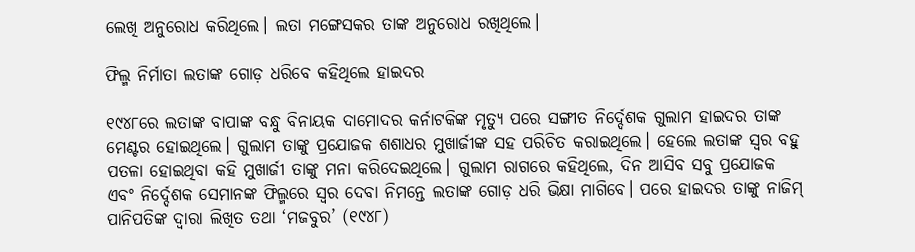ଲେଖି ଅନୁରୋଧ କରିଥିଲେ। ଲତା ମଙ୍ଗେସକର ତାଙ୍କ ଅନୁରୋଧ ରଖିଥିଲେ।

ଫିଲ୍ମ ନିର୍ମାତା ଲତାଙ୍କ ଗୋଡ଼ ଧରିବେ କହିଥିଲେ ହାଇଦର

୧୯୪୮ରେ ଲତାଙ୍କ ବାପାଙ୍କ ବନ୍ଧୁ ବିନାୟକ ଦାମୋଦର କର୍ନାଟକିଙ୍କ ମୃତ୍ୟୁ ପରେ ସଙ୍ଗୀତ ନିର୍ଦ୍ଦେଶକ ଗୁଲାମ ହାଇଦର ତାଙ୍କ ମେଣ୍ଟର ହୋଇଥିଲେ। ଗୁଲାମ ତାଙ୍କୁ ପ୍ରଯୋଜକ ଶଶାଧର ମୁଖାର୍ଜୀଙ୍କ ସହ ପରିଚିତ କରାଇଥିଲେ। ହେଲେ ଲତାଙ୍କ ସ୍ବର ବହୁ ପତଳା ହୋଇଥିବା କହି ମୁଖାର୍ଜୀ ତାଙ୍କୁ ମନା କରିଦେଇଥିଲେ। ଗୁଲାମ ରାଗରେ କହିଥିଲେ, ଦିନ ଆସିବ ସବୁ ପ୍ରଯୋଜକ ଏବଂ ନିର୍ଦ୍ଦେଶକ ସେମାନଙ୍କ ଫିଲ୍ମରେ ସ୍ବର ଦେବା ନିମନ୍ତେ ଲତାଙ୍କ ଗୋଡ଼ ଧରି ଭିକ୍ଷା ମାଗିବେ। ପରେ ହାଇଦର ତାଙ୍କୁ ନାଜିମ୍‌ ପାନିପତିଙ୍କ ଦ୍ୱାରା ଲିଖିତ ତଥା ‘ମଜବୁର’ (୧୯୪୮)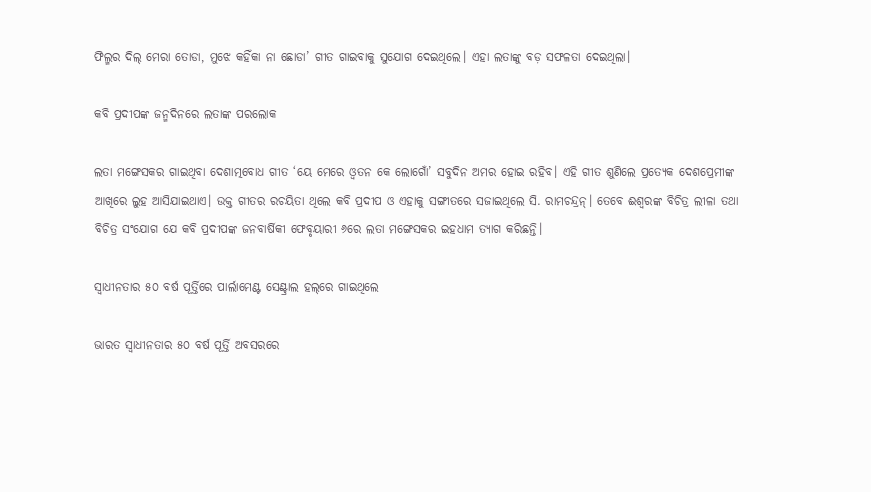ଫିଲ୍ମର ଦିଲ୍‌ ମେରା ତୋଡା, ମୁଝେ କହିଁକା ନା ଛୋଡା’ ଗୀତ ଗାଇବାକୁ ସୁଯୋଗ ଦେଇଥିଲେ। ଏହା ଲତାଙ୍କୁ ବଡ଼ ସଫଳତା ଦେଇଥିଲା।

କବି ପ୍ରଦୀପଙ୍କ ଜନ୍ମଦିନରେ ଲତାଙ୍କ ପରଲୋକ

ଲତା ମଙ୍ଗେସକର ଗାଇଥିବା ଦେଶାତ୍ମବୋଧ ଗୀତ ‘ୟେ ମେରେ ଓ୍ବତନ କେ ଲୋଗୋଁ’ ସବୁଦିନ ଅମର ହୋଇ ରହିବ। ଏହି ଗୀତ ଶୁଣିଲେ ପ୍ରତ୍ୟେକ ଦେଶପ୍ରେମୀଙ୍କ ଆଖିରେ ଲୁହ ଆସିଯାଇଥାଏ। ଉକ୍ତ ଗୀତର ରଚୟିତା ଥିଲେ କବି ପ୍ରଦୀପ ଓ ଏହାକୁ ସଙ୍ଗୀତରେ ସଜାଇଥିଲେ ସି. ରାମଚନ୍ଦ୍ରନ୍‌। ତେବେ ଈଶ୍ୱରଙ୍କ ବିଚିତ୍ର ଲୀଳା ତଥା ବିଚିତ୍ର ସଂଯୋଗ ଯେ କବି ପ୍ରଦୀପଙ୍କ ଜନବାର୍ଷିକୀ ଫେବୃୟାରୀ ୬ରେ ଲତା ମଙ୍ଗେସକର ଇହଧାମ ତ୍ୟାଗ କରିଛନ୍ତି।

ସ୍ବାଧୀନତାର ୫୦ ବର୍ଷ ପୂର୍ତ୍ତିରେ ପାର୍ଲାମେଣ୍ଟ ସେଣ୍ଟ୍ରାଲ ହଲ୍‌ରେ ଗାଇଥିଲେ

ଭାରତ ସ୍ବାଧୀନତାର ୫୦ ବର୍ଷ ପୂର୍ତ୍ତି ଅବସରରେ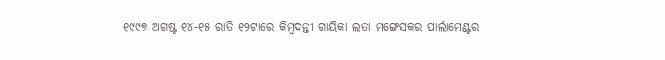୧୯୯୭ ଅଗଷ୍ଟ ୧୪-୧୫ ରାତି ୧୨ଟାରେ କିମ୍ବଦନ୍ତୀ ଗାୟିକା ଲତା ମଙ୍ଗେସକର ପାର୍ଲାମେଣ୍ଟର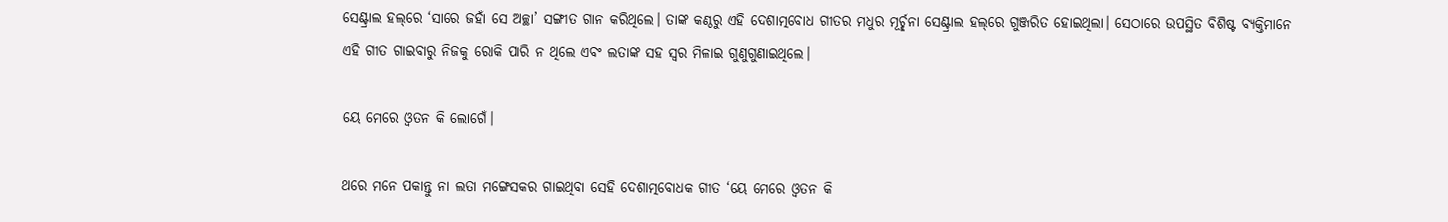ସେଣ୍ଟ୍ରାଲ ହଲ୍‌ରେ ‘ସାରେ ଜହାଁ ସେ ଅଚ୍ଛା’ ସଙ୍ଗୀତ ଗାନ କରିଥିଲେ। ତାଙ୍କ କଣ୍ଠରୁ ଏହି ଦେଶାତ୍ମବୋଧ ଗୀତର ମଧୁର ମୂର୍ଚ୍ଛନା ସେଣ୍ଟ୍ରାଲ ହଲ୍‌ରେ ଗୁଞ୍ଜରିତ ହୋଇଥିଲା। ସେଠାରେ ଉପସ୍ଥିତ ବିଶିଷ୍ଟ ବ୍ୟକ୍ତିମାନେ ଏହି ଗୀତ ଗାଇବାରୁ ନିଜକୁ ରୋକି ପାରି ନ ଥିଲେ ଏବଂ ଲତାଙ୍କ ସହ ସ୍ବର ମିଳାଇ ଗୁଣୁଗୁଣାଇଥିଲେ।

ୟେ ମେରେ ଓ୍ବତନ କି ଲୋଗେଁ।

ଥରେ ମନେ ପକାନ୍ତୁ ନା ଲତା ମଙ୍ଗେସକର ଗାଇଥିବା ସେହି ଦେଶାତ୍ମବୋଧକ ଗୀତ ‘ୟେ ମେରେ ଓ୍ବତନ କି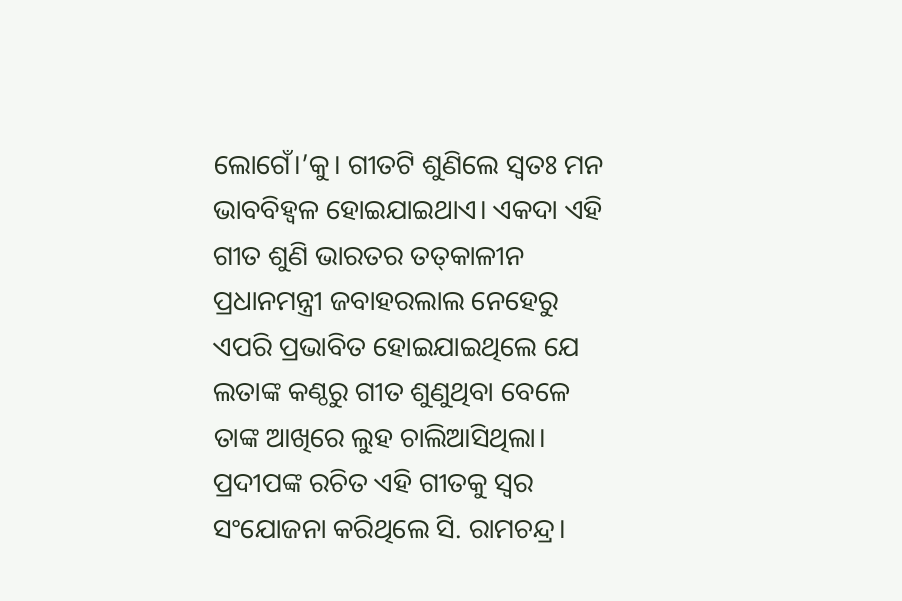ଲୋଗେଁ।’କୁ। ଗୀତଟି ଶୁଣିଲେ ସ୍ବତଃ ମନ ଭାବବିହ୍ବଳ ହୋଇଯାଇଥାଏ। ଏକଦା ଏହି ଗୀତ ଶୁଣି ଭାରତର ତତ୍‌କାଳୀନ ପ୍ରଧାନମନ୍ତ୍ରୀ ଜବାହରଲାଲ ନେହେରୁ ଏପରି ପ୍ରଭାବିତ ହୋଇଯାଇଥିଲେ ଯେ ଲତାଙ୍କ କଣ୍ଠରୁ ଗୀତ ଶୁଣୁଥିବା ବେଳେ ତାଙ୍କ ଆଖିରେ ଲୁହ ଚାଲିଆସିଥିଲା। ପ୍ରଦୀପଙ୍କ ରଚିତ ଏହି ଗୀତକୁ ସ୍ବର ସଂଯୋଜନା କରିଥିଲେ ସି. ରାମଚନ୍ଦ୍ର।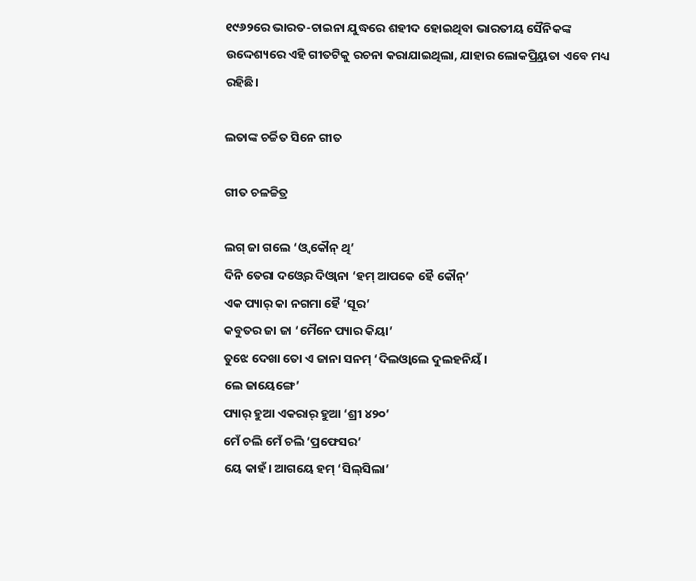୧୯୬୨ରେ ଭାରତ-ଚାଇନା ଯୁଦ୍ଧରେ ଶହୀଦ ହୋଇଥିବା ଭାରତୀୟ ସୈନିକଙ୍କ ଉଦ୍ଦେଶ୍ୟରେ ଏହି ଗୀତଟିକୁ ରଚନା କରାଯାଇଥିଲା, ଯାହାର ଲୋକପ୍ର୍ରିୟତା ଏବେ ମଧ୍ୟ ରହିଛି।

ଲତାଙ୍କ ଚର୍ଚ୍ଚିତ ସିନେ ଗୀତ

ଗୀତ ଚଳଚ୍ଚିତ୍ର

ଲଗ୍‌ ଜା ଗଲେ ‘ଓ୍ବ କୌନ୍‌ ଥି’
ଦିନି ତେରା ଦଓ୍ବେର ଦିଓ୍ବାନା ‘ହମ୍‌ ଆପକେ ହୈ କୌନ୍‌’
ଏକ ପ୍ୟାର୍‌ କା ନଗମା ହୈ ‘ସୂର’
କବୁତର ଜା ଜା ‘ମୈନେ ପ୍ୟାର କିୟା’
ତୁଝେ ଦେଖା ତୋ ଏ ଜାନା ସନମ୍‌ ‘ଦିଲଓ୍ବାଲେ ଦୁଲହନିୟଁ।
ଲେ ଜାୟେଙ୍ଗେ’
ପ୍ୟାର୍‌ ହୁଆ ଏକରାର୍‌ ହୁଆ ‘ଶ୍ରୀ ୪୨୦’
ମେଁ ଚଲି ମେଁ ଚଲି ‘ପ୍ରଫେସର’
ୟେ କାହଁ। ଆଗୟେ ହମ୍‌ ‘ସିଲ୍‌ସିଲା’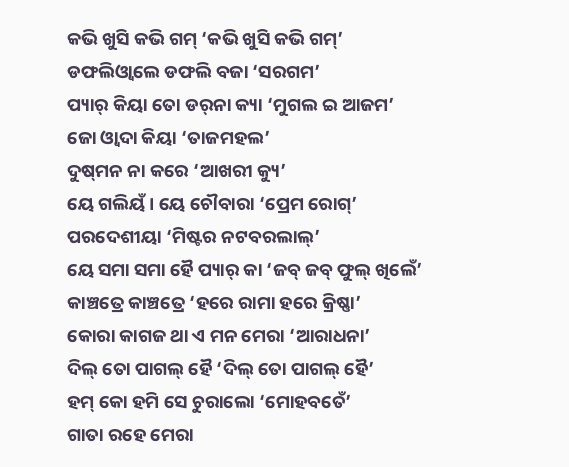କଭି ଖୁସି କଭି ଗମ୍‌ ‘କଭି ଖୁସି କଭି ଗମ୍‌’
ଡଫଲିଓ୍ବାଲେ ଡଫଲି ବଜା ‘ସରଗମ’
ପ୍ୟାର୍‌ କିୟା ତୋ ଡର୍‌ନା କ୍ୟା ‘ମୁଗଲ ଇ ଆଜମ’
ଜୋ ଓ୍ବାଦା କିୟା ‘ତାଜମହଲ’
ଦୁଷ୍‌ମନ ନା କରେ ‘ଆଖରୀ କ୍ୟୁ’
ୟେ ଗଲିୟଁ। ୟେ ଚୌବାରା ‘ପ୍ରେମ ରୋଗ୍‌’
ପରଦେଶୀୟା ‘ମିଷ୍ଟର ନଟବରଲାଲ୍‌’
ୟେ ସମା ସମା ହୈ ପ୍ୟାର୍‌ କା ‘ଜବ୍‌ ଜବ୍‌ ଫୁଲ୍‌ ଖିଲେଁ’
କାଞ୍ଚତ୍ରେ କାଞ୍ଚତ୍ରେ ‘ହରେ ରାମା ହରେ କ୍ରିଷ୍ଣା’
କୋରା କାଗଜ ଥା ଏ ମନ ମେରା ‘ଆରାଧନା’
ଦିଲ୍‌ ତୋ ପାଗଲ୍‌ ହୈ ‘ଦିଲ୍‌ ତୋ ପାଗଲ୍‌ ହୈ’
ହମ୍‌ କୋ ହମି ସେ ଚୁରାଲୋ ‘ମୋହବତେଁ’
ଗାତା ରହେ ମେରା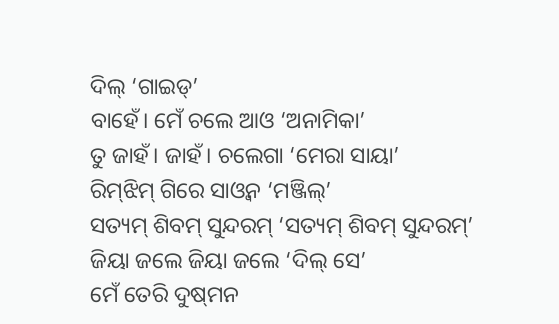ଦିଲ୍‌ ‘ଗାଇଡ୍‌’
ବାହେଁ। ମେଁ ଚଲେ ଆଓ ‘ଅନାମିକା’
ତୁ ଜାହଁ। ଜାହଁ। ଚଲେଗା ‘ମେରା ସାୟା’
ରିମ୍‌ଝିମ୍‌ ଗିରେ ସାଓ୍ବନ ‘ମଞ୍ଜିଲ୍‌’
ସତ୍ୟମ୍‌ ଶିବମ୍‌ ସୁନ୍ଦରମ୍‌ ‘ସତ୍ୟମ୍‌ ଶିବମ୍‌ ସୁନ୍ଦରମ୍‌’
ଜିୟା ଜଲେ ଜିୟା ଜଲେ ‘ଦିଲ୍‌ ସେ’
ମେଁ ତେରି ଦୁଷ୍‌ମନ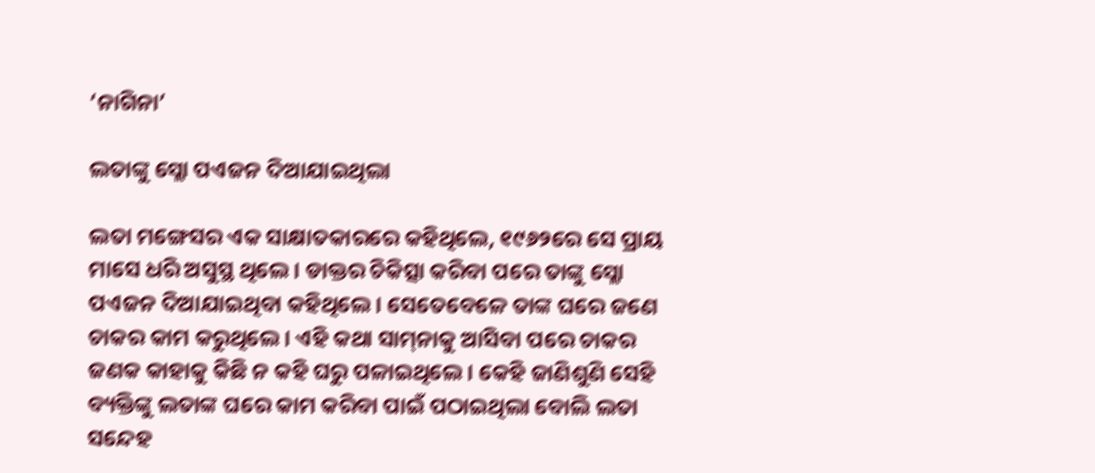‘ନାଗିନା’

ଲତାଙ୍କୁ ସ୍ଲୋ ପଏଜନ ଦିଆଯାଇଥିଲା

ଲତା ମଙ୍ଗେସର ଏକ ସାକ୍ଷାତକାରରେ କହିଥିଲେ, ୧୯୬୨ରେ ସେ ପ୍ରାୟ ମାସେ ଧରି ଅସୁସ୍ଥ ଥିଲେ। ଡାକ୍ତର ଚିକିତ୍ସା କରିବା ପରେ ତାଙ୍କୁ ସ୍ଲୋ ପଏଜନ ଦିଆଯାଇଥିବା କହିଥିଲେ। ସେତେବେଳେ ତାଙ୍କ ଘରେ ଜଣେ ଚାକର କାମ କରୁଥିଲେ। ଏହି କଥା ସାମ୍‌ନାକୁ ଆସିବା ପରେ ଚାକର ଜଣକ କାହାକୁ କିଛି ନ କହି ଘରୁ ପଳାଇଥିଲେ। କେହି ଜାଣିଶୁଣି ସେହି ବ୍ୟକ୍ତିଙ୍କୁ ଲତାଙ୍କ ଘରେ କାମ କରିବା ପାଇଁ ପଠାଇଥିଲା ବୋଲି ଲତା ସନ୍ଦେହ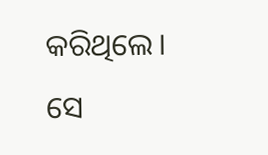କରିଥିଲେ। ସେ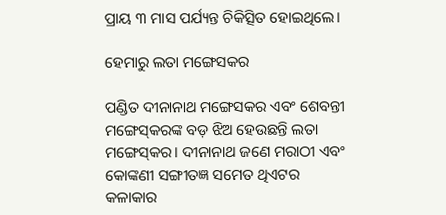ପ୍ରାୟ ୩ ମାସ ପର୍ଯ୍ୟନ୍ତ ଚିକିତ୍ସିତ ହୋଇଥିଲେ।

ହେମାରୁ ଲତା ମଙ୍ଗେସକର

ପଣ୍ଡିତ ଦୀନାନାଥ ମଙ୍ଗେସକର ଏବଂ ଶେବନ୍ତୀ ମଙ୍ଗେସ୍‌କରଙ୍କ ବଡ଼ ଝିଅ ହେଉଛନ୍ତି ଲତା ମଙ୍ଗେସ୍‌କର। ଦୀନାନାଥ ଜଣେ ମରାଠୀ ଏବଂ କୋଙ୍କଣୀ ସଙ୍ଗୀତଜ୍ଞ ସମେତ ଥିଏଟର କଳାକାର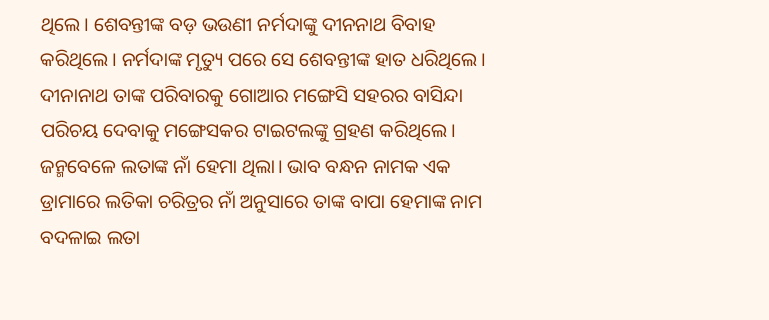ଥିଲେ। ଶେବନ୍ତୀଙ୍କ ବଡ଼ ଭଉଣୀ ନର୍ମଦାଙ୍କୁ ଦୀନନାଥ ବିବାହ କରିଥିଲେ। ନର୍ମଦାଙ୍କ ମୃତ୍ୟୁ ପରେ ସେ ଶେବନ୍ତୀଙ୍କ ହାତ ଧରିଥିଲେ। ଦୀନାନାଥ ତାଙ୍କ ପରିବାରକୁ ଗୋଆର ମଙ୍ଗେସି ସହରର ବାସିନ୍ଦା ପରିଚୟ ଦେବାକୁ ମଙ୍ଗେସକର ଟାଇଟଲଙ୍କୁ ଗ୍ରହଣ କରିଥିଲେ। ଜନ୍ମବେଳେ ଲତାଙ୍କ ନାଁ ହେମା ଥିଲା। ଭାବ ବନ୍ଧନ ନାମକ ଏକ ଡ୍ରାମାରେ ଲତିକା ଚରିତ୍ରର ନାଁ ଅନୁସାରେ ତାଙ୍କ ବାପା ହେମାଙ୍କ ନାମ ବଦଳାଇ ଲତା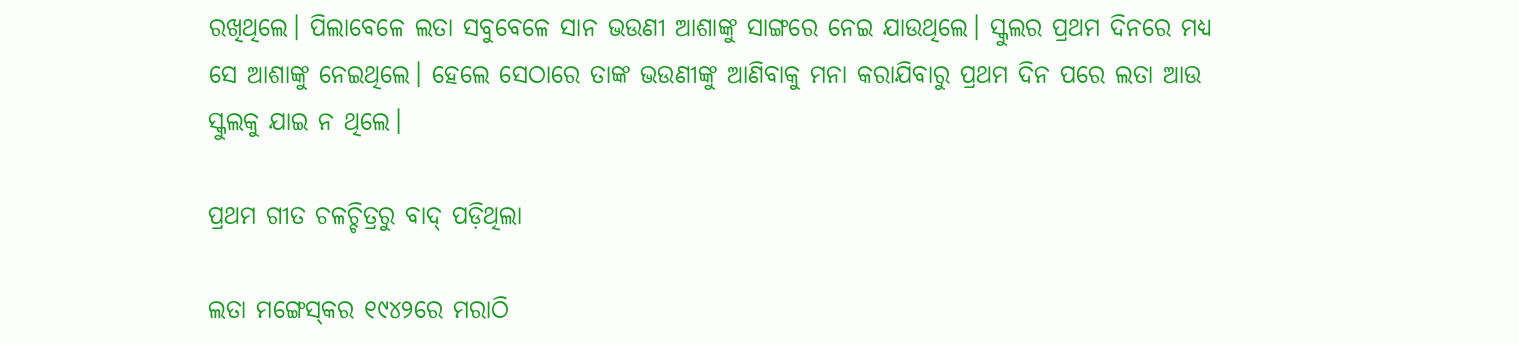ରଖିଥିଲେ। ପିଲାବେଳେ ଲତା ସବୁବେଳେ ସାନ ଭଉଣୀ ଆଶାଙ୍କୁ ସାଙ୍ଗରେ ନେଇ ଯାଉଥିଲେ। ସ୍କୁଲର ପ୍ରଥମ ଦିନରେ ମଧ୍ୟ ସେ ଆଶାଙ୍କୁ ନେଇଥିଲେ। ହେଲେ ସେଠାରେ ତାଙ୍କ ଭଉଣୀଙ୍କୁ ଆଣିବାକୁ ମନା କରାଯିବାରୁ ପ୍ରଥମ ଦିନ ପରେ ଲତା ଆଉ ସ୍କୁଲକୁ ଯାଇ ନ ଥିଲେ।

ପ୍ରଥମ ଗୀତ ଚଳଚ୍ଚିତ୍ରରୁ ବାଦ୍‌ ପଡ଼ିଥିଲା

ଲତା ମଙ୍ଗେସ୍‌କର ୧୯୪୨ରେ ମରାଠି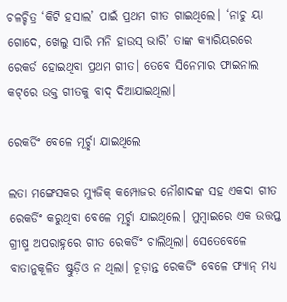ଚଳଚ୍ଚିତ୍ର ‘କିଟି ହସାଲ’ ପାଇଁ ପ୍ରଥମ ଗୀତ ଗାଇଥିଲେ। ‘ନାଚୁ ୟା ଗୋଦେ, ଖେଲୁ ସାରି ମନି ହାଉସ୍‌ ଭାରି’ ତାଙ୍କ କ୍ୟାରିୟରରେ ରେକର୍ଡ ହୋଇଥିବା ପ୍ରଥମ ଗୀତ। ତେବେ ସିନେମାର ଫାଇନାଲ କଟ୍‌ରେ ଉକ୍ତ ଗୀତକୁ ବାଦ୍‌ ଦିଆଯାଇଥିଲା।

ରେକର୍ଡିଂ ବେଳେ ମୂର୍ଚ୍ଛା ଯାଇଥିଲେ

ଲତା ମଙ୍ଗେସକର ମ୍ୟୁଜିକ୍‌ କମ୍ପୋଜର ନୌଶାଦଙ୍କ ସହ ଏକଦା ଗୀତ ରେକର୍ଡିଂ କରୁଥିବା ବେଳେ ମୂର୍ଚ୍ଛା ଯାଇଥିଲେ। ମୁମ୍ବାଇରେ ଏକ ଉତ୍ତପ୍ତ ଗ୍ରୀଷ୍ମ ଅପରାହ୍ନରେ ଗୀତ ରେକର୍ଡିଂ ଚାଲିଥିଲା। ସେତେବେଳେ ବାତାନୁକୂଳିତ ଷ୍ଟୁଡ଼ିଓ ନ ଥିଲା। ଚୂଡ଼ାନ୍ତ ରେକର୍ଡିଂ ବେଳେ ଫ୍ୟାନ୍‌ ମଧ୍ୟ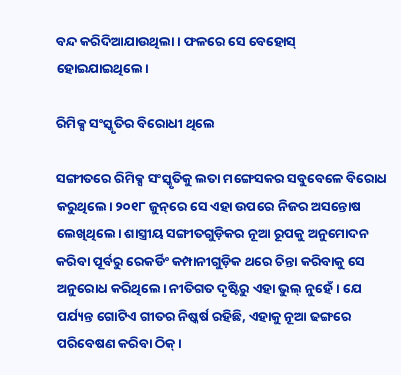ବନ୍ଦ କରିଦିଆଯାଉଥିଲା। ଫଳରେ ସେ ବେହୋସ୍‌ ହୋଇଯାଇଥିଲେ।

ରିମିକ୍ସ ସଂସ୍କୃତିର ବିରୋଧୀ ଥିଲେ

ସଙ୍ଗୀତରେ ରିମିକ୍ସ ସଂସ୍କୃତିକୁ ଲତା ମଙ୍ଗେସକର ସବୁବେଳେ ବିରୋଧ କରୁଥିଲେ। ୨୦୧୮ ଜୁନ୍‌ରେ ସେ ଏହା ଉପରେ ନିଜର ଅସନ୍ତୋଷ ଲେଖିଥିଲେ। ଶାସ୍ତ୍ରୀୟ ସଙ୍ଗୀତଗୁଡ଼ିକର ନୂଆ ରୂପକୁ ଅନୁମୋଦନ କରିବା ପୂର୍ବରୁ ରେକର୍ଡିଂ କମ୍ପାନୀଗୁଡ଼ିକ ଥରେ ଚିନ୍ତା କରିବାକୁ ସେ ଅନୁରୋଧ କରିଥିଲେ। ନୀତିଗତ ଦୃଷ୍ଟିରୁ ଏହା ଭୁଲ୍‌ ନୁହେଁ। ଯେ ପର୍ଯ୍ୟନ୍ତ ଗୋଟିଏ ଗୀତର ନିଷ୍କର୍ଷ ରହିଛି, ଏହାକୁ ନୂଆ ଢଙ୍ଗରେ ପରିବେଷଣ କରିବା ଠିକ୍‌।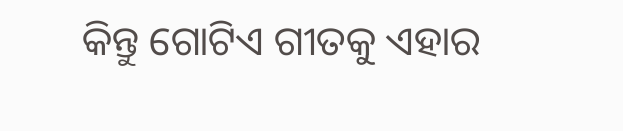କିନ୍ତୁ ଗୋଟିଏ ଗୀତକୁ ଏହାର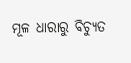ମୂଳ ଧାରାରୁ ବିଚ୍ୟୁତ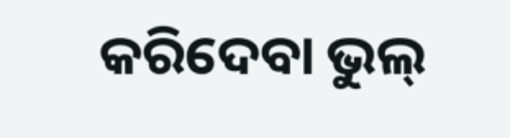କରିଦେବା ଭୁଲ୍‌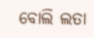ବୋଲି ଲତା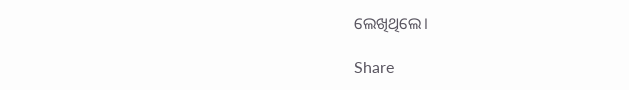ଲେଖିଥିଲେ।

Share